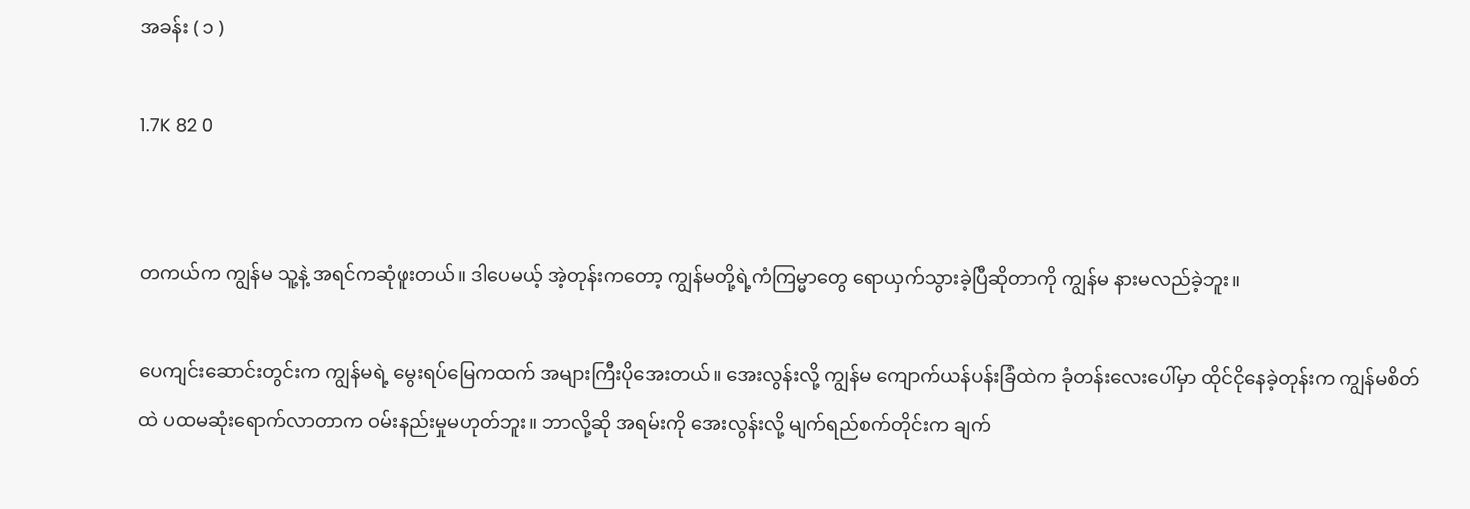အခန်း ( ၁ )

1.7K 82 0


တကယ်က ကျွန်မ သူ့နဲ့ အရင်ကဆုံဖူးတယ်။ ဒါပေမယ့် အဲ့တုန်းကတော့ ကျွန်မတို့ရဲ့ကံကြမ္မာတွေ ရောယှက်သွားခဲ့ပြီဆိုတာကို ကျွန်မ နားမလည်ခဲ့ဘူး။

ပေကျင်းဆောင်းတွင်းက ကျွန်မရဲ့ မွေးရပ်မြေကထက် အများကြီးပိုအေးတယ်။ ‌အေးလွန်းလို့ ကျွန်မ ကျောက်ယန်ပန်းခြံထဲက ခုံတန်းလေးပေါ်မှာ ထိုင်ငိုနေခဲ့တုန်းက ကျွန်မစိတ်ထဲ ပထမဆုံးရောက်လာတာက ဝမ်းနည်းမှုမဟုတ်ဘူး။ ဘာလို့ဆို အရမ်းကို အေးလွန်းလို့ မျက်ရည်စက်တိုင်းက ချက်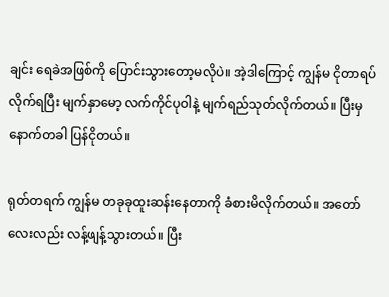ချင်း ရေခဲအဖြစ်ကို ပြောင်းသွားတော့မလိုပဲ။ အဲ့ဒါကြောင့် ကျွန်မ ငိုတာရပ်လိုက်ရပြီး မျက်နှာမော့ လက်ကိုင်ပုဝါနဲ့ မျက်ရည်သုတ်လိုက်တယ်။ ပြီးမှ နောက်တခါ ပြန်ငိုတယ်။

ရုတ်တရက် ကျွန်မ တခုခုထူးဆန်းနေတာကို ခံစားမိလိုက်တယ်။ အတော်လေးလည်း လန့်ဖျန့်သွားတယ်။ ပြီး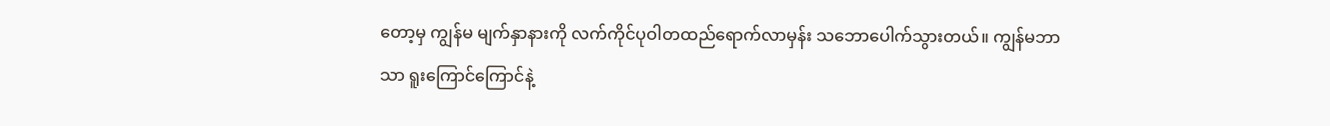တော့မှ ကျွန်မ မျက်နှာနားကို လက်ကိုင်ပုဝါတထည်ရောက်လာမှန်း သဘော‌ပေါက်သွားတယ်။ ကျွန်မဘာသာ ရူးကြောင်ကြောင်နဲ့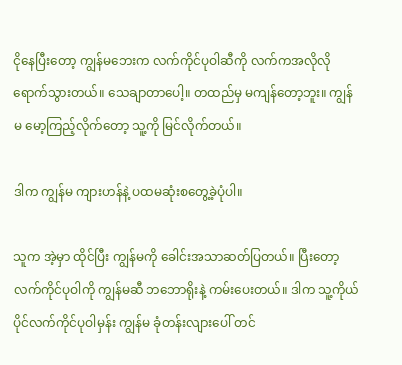ငိုနေပြီးတော့ ကျွန်မဘေးက လက်ကိုင်ပုဝါဆီကို လက်ကအလိုလိုရောက်သွားတယ်။ သေချာတာပေါ့။ တထည်မှ မကျန်တော့ဘူး။ ကျွန်မ ‌မော့ကြည့်လိုက်တော့ သူ့ကို မြင်လိုက်တယ်။

ဒါက ကျွန်မ ကျားဟန်နဲ့ ပထမဆုံးစတွေ့ခဲ့ပုံပါ။

သူက အဲ့မှာ ထိုင်ပြီး ကျွန်မကို ခေါင်းအသာဆတ်ပြတယ်။ ပြီးတော့ လက်ကိုင်ပုဝါကို ကျွန်မဆီ ဘဘောရိုးနဲ့ ကမ်းပေးတယ်။ ဒါက သူ့ကိုယ်ပိုင်လက်ကိုင်ပုဝါမှန်း ကျွန်မ ခုံတန်းလျားပေါ် တင်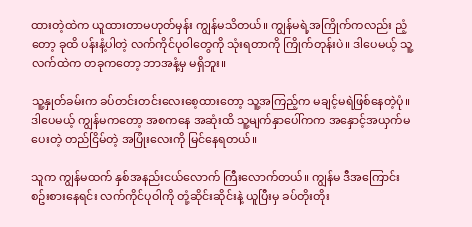ထားတဲ့ထဲက ယူထားတာမဟုတ်မှန်း ကျွန်မသိတယ်။ ကျွန်မရဲ့အကြိုက်ကလည်း ညံ့တော့ ခုထိ ပန်းနံ့ပါတဲ့ လက်ကိုင်ပုဝါတွေကို သုံးရတာကို ကြိုက်တုန်းပဲ။ ဒါပေမယ့် သူ့လက်ထဲက တခုကတော့ ဘာအနံ့မှ မရှိဘူး။

သူ့နှုတ်ခမ်းက ခပ်တင်းတင်းလေးစေ့ထားတော့ သူ့အကြည့်က မချင့်မရဲဖြစ်နေတဲ့ပုံ။ ဒါပေမယ့် ကျွန်မကတော့ အစကနေ အဆုံးထိ သူ့မျက်နှာပေါ်ကက အနှောင့်အယှက်မပေးတဲ့ တည်ငြိမ်တဲ့ အပြုံးလေးကို မြင်နေရတယ်။

သူက ကျွန်မထက် နှစ်အနည်းငယ်လောက် ကြီးလောက်တယ်။ ကျွန်မ ဒီအကြောင်း စဥ်းစားနေရင်း လက်ကိုင်ပုဝါကို တုံ့ဆိုင်းဆိုင်းနဲ့ ယူပြီးမှ ခပ်တိုးတိုး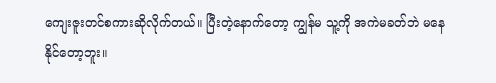ကျေးဇူးတင်စကားဆိုလိုက်တယ်။ ပြီးတဲ့‌နောက်တော့ ကျွန်မ သူ့ကို အကဲမခတ်ဘဲ မနေနိုင်တော့ဘူး။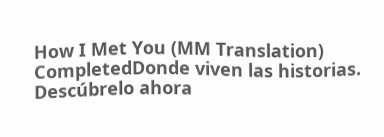How I Met You (MM Translation) CompletedDonde viven las historias. Descúbrelo ahora